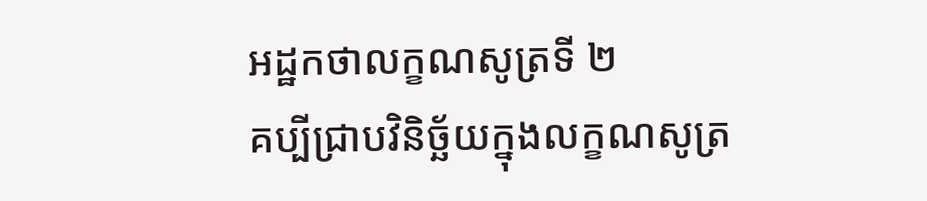អដ្ឋកថាលក្ខណសូត្រទី ២
គប្បីជ្រាបវិនិច្ឆ័យក្នុងលក្ខណសូត្រ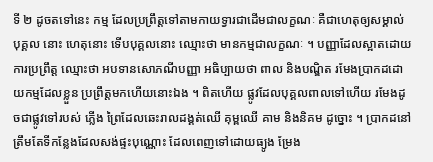ទី ២ ដូចតទៅនេះ កម្ម ដែលប្រព្រឹត្តទៅតាមកាយទ្វារជាដើមជាលក្ខណៈ គឺជាហេតុឲ្យសម្គាល់បុគ្គល នោះ ហេតុនោះ ទើបបុគ្គលនោះ ឈ្មោះថា មានកម្មជាលក្ខណៈ ។ បញ្ញាដែលស្អាតដោយការប្រព្រឹត្ត ឈ្មោះថា អបទានសោភណីបញ្ញា អធិប្បាយថា ពាល និងបណ្ឌិត រមែងប្រាកដដោយកម្មដែលខ្លួន ប្រព្រឹត្តមកហើយនោះឯង ។ ពិតហើយ ផ្លូវដែលបុគ្គលពាលទៅហើយ រមែងដូចជាផ្លូវទៅរបស់ ភ្លើង ព្រៃដែលឆេះរាលដង្គត់ឈើ គុម្ពឈើ គាម និងនិគម ដូច្នោះ ។ ប្រាកដនៅត្រឹមតែទីកន្លែងដែលសង់ផ្ទះបុណ្ណោះ ដែលពេញទៅដោយធ្យូង ម្រែង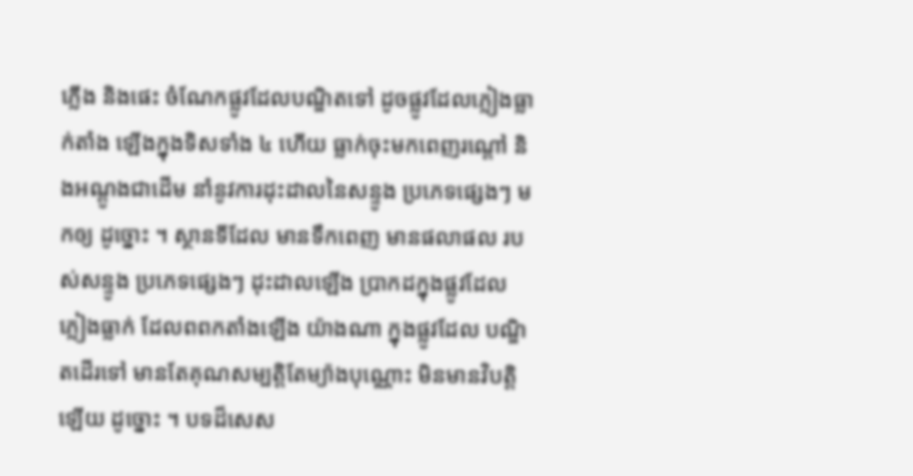ភ្លើង និងផេះ ចំណែកផ្លូវដែលបណ្ឌិតទៅ ដូចផ្លូវដែលភ្លៀងធ្លាក់តាំង ឡើងក្នុងទិសទាំង ៤ ហើយ ធ្លាក់ចុះមកពេញរណ្តៅ និងអណ្តូងជាដើម នាំនូវការដុះដាលនៃសន្ទូង ប្រភេទផ្សេងៗ មកឲ្យ ដូច្នោះ ។ ស្ថានទីដែល មានទឹកពេញ មានផលាផល របស់សន្ទូង ប្រភេទផ្សេងៗ ដុះដាលឡើង ប្រាកដក្នុងផ្លូវដែលភ្លៀងធ្លាក់ ដែលពពកតាំងឡើង យ៉ាងណា ក្នុងផ្លូវដែល បណ្ឌិតដើរទៅ មានតែគុណសម្បត្តិតែម្យ៉ាងបុណ្ណោះ មិនមានវិបត្តិឡើយ ដូច្នោះ ។ បទដ៏សេស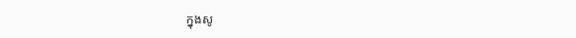ក្នុងសូ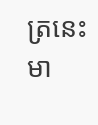ត្រនេះ មា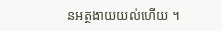នអត្ថងាយយល់ហើយ ។